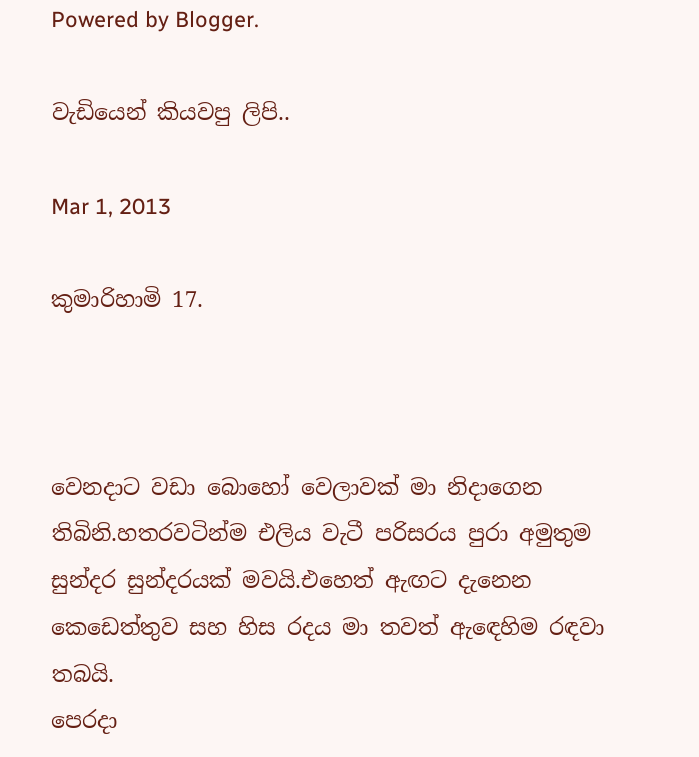Powered by Blogger.

වැඩියෙන් කියවපු ලිපි..

Mar 1, 2013

කුමාරිහාමි 17.



වෙනදාට වඩා බොහෝ වෙලාවක් මා නිදාගෙන තිබිනි.හතරවටින්ම එලිය වැටී පරිසරය පුරා අමුතුම සුන්දර සුන්දරයක් මවයි.එහෙත් ඇඟට දැනෙන කෙඩෙත්තුව සහ හිස රදය මා තවත් ඇඳෙහිම රඳවා තබයි.
පෙරදා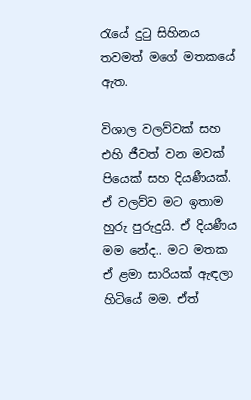රැයේ දුටු සිහිනය තවමත් මගේ මතකයේ ඇත.

විශාල වලව්වක් සහ එහි ජීවත් වන මවක් පියෙක් සහ දියණීයක්. ඒ වලව්ව මට ඉතාම හුරු පුරුදුයි. ඒ දියණීය මම නේද.. මට මතක ඒ ළමා සාරියක් ඇඳලා හිටියේ මම. ඒත්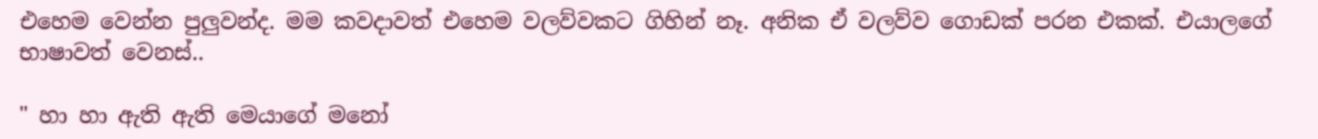එහෙම වෙන්න පුලුවන්ද. මම කවදාවත් එහෙම වලව්වකට ගිහින් නෑ. අනික ඒ වලව්ව ගොඩක් පරන එකක්. එයාලගේ භාෂාවත් වෙනස්..

" හා හා ඇති ඇති මෙයාගේ මනෝ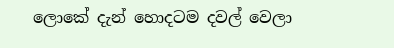ලොකේ දැන් හොදටම දවල් වෙලා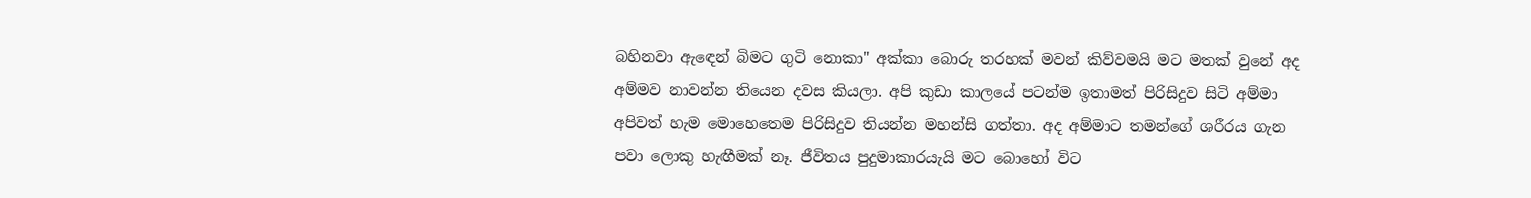බහිනවා ඇඳෙන් බිමට ගුටි නොකා" අක්කා බොරු තරහක් මවන් කිව්වමයි මට මතක් වුනේ අද අම්මව නාවන්න තියෙන දවස කියලා. අපි කුඩා කාලයේ පටන්ම ඉතාමත් පිරිසිදුව සිටි අම්මා අපිවත් හැම මොහෙතෙම පිරිසිදුව තියන්න මහන්සි ගත්තා. අද අම්මාට තමන්ගේ ශරීරය ගැන පවා ලොකු හැඟීමක් නෑ. ජීවිතය පුදුමාකාරයැයි මට බොහෝ විට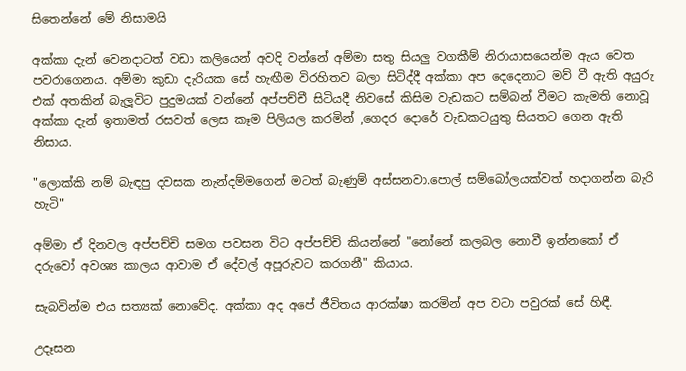සිතෙන්නේ මේ නිසාමයි

අක්කා දැන් වෙනදාටත් වඩා කලියෙන් අවදි වන්නේ අම්මා සතු සියලු වගකීම් නිරායාසයෙන්ම ඇය වෙත පවරාගෙනය. අම්මා කුඩා දැරියක සේ හැඟීම විරහිතව බලා සිටිද්දී අක්කා අප දෙදෙනාට මව් වී ඇති අයුරු එක් අතකින් බැලූවිට පුදුමයක් වන්නේ අප්පච්චී සිටියදී නිවසේ කිසිම වැඩකට සම්බන් වීමට කැමති නොවූ අක්කා දැන් ඉතාමත් රසවත් ලෙස කෑම පිලියල කරමින් ,ගෙදර දොරේ වැඩකටයුතු සියතට ගෙන ඇති නිසාය.

"ලොක්කි නම් බැඳපු දවසක නැන්දම්මගෙන් මටත් බැණුම් අස්සනවා.පොල් සම්බෝලයක්වත් හදාගන්න බැරි හැටි"

අම්මා ඒ දිනවල අප්පච්චි සමග පවසන විට අප්පච්චි කියන්නේ "නෝනේ කලබල නොවී ඉන්නකෝ ඒ දරුවෝ අවශ්‍ය කාලය ආවාම ඒ දේවල් අපූරුවට කරගනී" කියාය.

සැබවින්ම එය සත්‍යක් නොවේද. අක්කා අද අපේ ජීවිතය ආරක්ෂා කරමින් අප වටා පවුරක් සේ හිඳී.

උදෑසන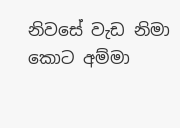නිවසේ වැඩ නිමා කොට අම්මා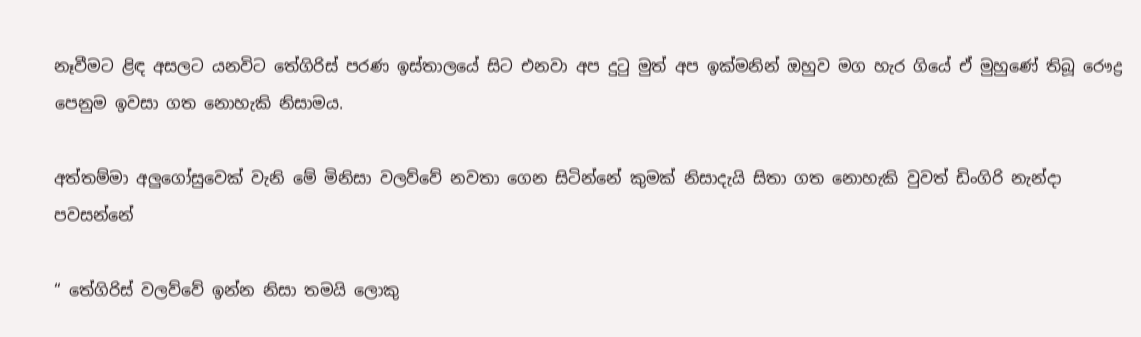නෑවීමට ළිඳ අසලට යනවිට තේගිරිස් පරණ ඉස්තාලයේ සිට එනවා අප දුටු මුත් අප ඉක්මනින් ඔහුව මග හැර ගියේ ඒ මුහුණේ තිබූ රෞද්‍ර පෙනුම ඉවසා ගත නොහැකි නිසාමය.

අත්තම්මා අලුගෝසුවෙක් වැනි මේ මිනිසා වලව්වේ නවතා ගෙන සිටින්නේ කුමක් නිසාදැයි සිතා ගත නොහැකි වුවත් ඩිංගිරි නැන්දා පවසන්නේ

“ තේගිරිස් වලව්වේ ඉන්න නිසා තමයි ලොකු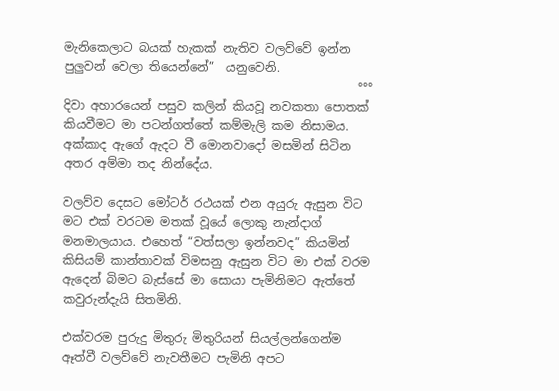මැනිකෙලාට බයක් හැකක් නැතිව වලව්වේ ඉන්න පුලුවන් වෙලා තියෙන්නේ”  යනුවෙනි.
                                                 °°°
දිවා අහාරයෙන් පසුව කලින් කියවූ නවකතා පොතක් කියවීමට මා පටන්ගත්තේ කම්මැලි කම නිසාමය. අක්කාද ඇගේ ඇදට වී මොනවාදෝ මසමින් සිටින අතර අම්මා තද නින්දේය.

වලව්ව දෙසට මෝටර් රථයක් එන අයුරු ඇසුන විට මට එක් වරටම මතක් වූයේ ලොකු නැන්දාග් මනමාලයාය. එහෙත් “වත්සලා ඉන්නවද” කියමින් කිසියම් කාන්තාවක් විමසනු ඇසුන විට මා එක් වරම ඇදෙන් බිමට බැස්සේ මා සොයා පැමිනිමට ඇත්තේ කවුරුන්දැයි සිතමිනි.

එක්වරම පුරුදු මිතුරු මිතුරියන් සියල්ලන්ගෙන්ම ඈත්වී වලව්වේ නැවතීමට පැමිනි අපට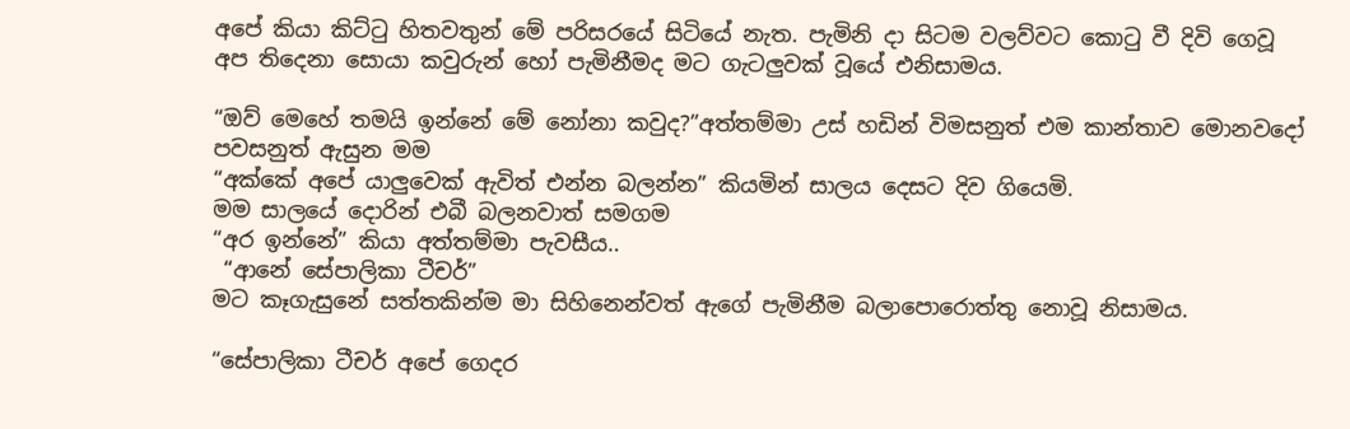අපේ කියා කිට්ටු හිතවතුන් මේ පරිසරයේ සිටියේ නැත. පැමිනි දා සිටම වලව්වට කොටු වී දිවි ගෙවූ අප තිදෙනා සොයා කවුරුන් හෝ පැමිනීමද මට ගැටලුවක් වූයේ එනිසාමය.

“ඔව් මෙහේ තමයි ඉන්නේ මේ නෝනා කවුද?”අත්තම්මා උස් හඩින් විමසනුත් එම කාන්තාව මොනවදෝ පවසනුත් ඇසුන මම
“අක්කේ අපේ යාලුවෙක් ඇවිත් එන්න බලන්න” කියමින් සාලය දෙසට දිව ගියෙමි.
මම සාලයේ දොරින් එබී බලනවාත් සමගම
“අර ඉන්නේ” කියා අත්තම්මා පැවසීය..
 “ආනේ සේපාලිකා ටීචර්”
මට කෑගැසුනේ සත්තකින්ම මා සිහිනෙන්වත් ඇගේ පැමිනීම බලාපොරොත්තු නොවූ නිසාමය.

“සේපාලිකා ටීචර් අපේ ගෙදර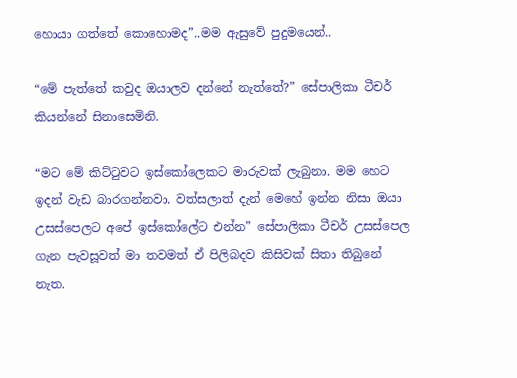හොයා ගත්තේ කොහොමද”..මම ඇසුවේ පුදුමයෙන්..

“මේ පැත්තේ කවුද ඔයාලව දන්නේ නැත්තේ?” සේපාලිකා ටීචර් කියන්නේ සිනාසෙමිනි.

“මට මේ කිට්ටුවට ඉස්කෝලෙකට මාරුවක් ලැබුනා. මම හෙට ඉදන් වැඩ බාරගන්නවා. වත්සලාත් දැන් මෙහේ ඉන්න නිසා ඔයා උසස්පෙලට අපේ ඉස්කෝලේට එන්න” සේපාලිකා ටීචර් උසස්පෙල ගැන පැවසූවත් මා තවමත් ඒ පිලිබදව කිසිවක් සිතා තිබුනේ නැත.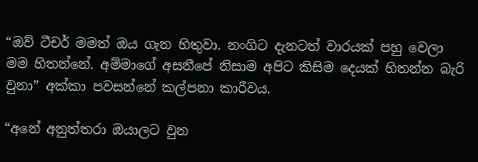“ඔව් ටීචර් මමත් ඔය ගැන හිතුවා. නංගිට දැනටත් වාරයක් පහු වෙලා මම හිතන්නේ. අම්මාගේ අසනීපේ නිසාම අපිට කිසිම දෙයක් හිතන්න බැරි වුනා” අක්කා පවසන්නේ කල්පනා කාරීවය.

“අනේ අනුත්තරා ඔයාලට වුන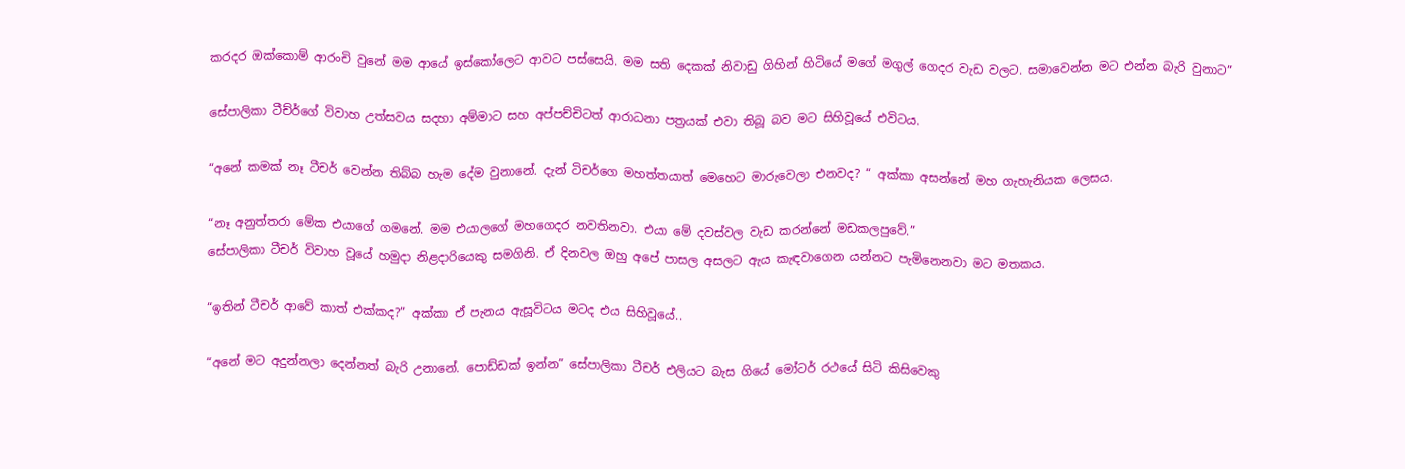කරදර ඔක්කොම් ආරංචි වුනේ මම ආයේ ඉස්කෝලෙට ආවට පස්සෙයි. මම සති දෙකක් නිවාඩු ගිහින් හිටියේ මගේ මගුල් ගෙදර වැඩ වලට. සමාවෙන්න මට එන්න බැරි වුනාට”

සේපාලිකා ටීච්ර්ගේ විවාහ උත්සවය සදහා අම්මාට සහ අප්පච්චිටත් ආරාධනා පත්‍රයක් එවා තිබූ බව මට සිහිවූයේ එවිටය.

“අනේ කමක් නෑ ටීචර් වෙන්න තිබ්බ හැම දේම වුනානේ. දැන් ටිචර්ගෙ මහත්තයාත් මෙහෙට මාරුවෙලා එනවද? “ අක්කා අසන්නේ මහ ගැහැනියක ලෙසය.

“නෑ අනුත්තරා මේක එයාගේ ගමනේ. මම එයාලගේ මහගෙදර නවතිනවා. එයා මේ දවස්වල වැඩ කරන්නේ මඩකලපුවේ.”
සේපාලිකා ටීචර් විවාහ වූයේ හමුදා නිළදාරියෙකු සමගිනි. ඒ දිනවල ඔහු අපේ පාසල අසලට ඇය කැඳවාගෙන යන්නට පැමිනෙනවා මට මතකය.

“ඉතින් ටීචර් ආවේ කාත් එක්කද?” අක්කා ඒ පැනය ඇසූවිටය මටද එය සිහිවූයේ..

“අනේ මට අදුන්නලා දෙන්නත් බැරි උනානේ. පොඩ්ඩක් ඉන්න” සේපාලිකා ටීචර් එලියට බැස ගියේ මෝටර් රථයේ සිටි කිසිවෙකු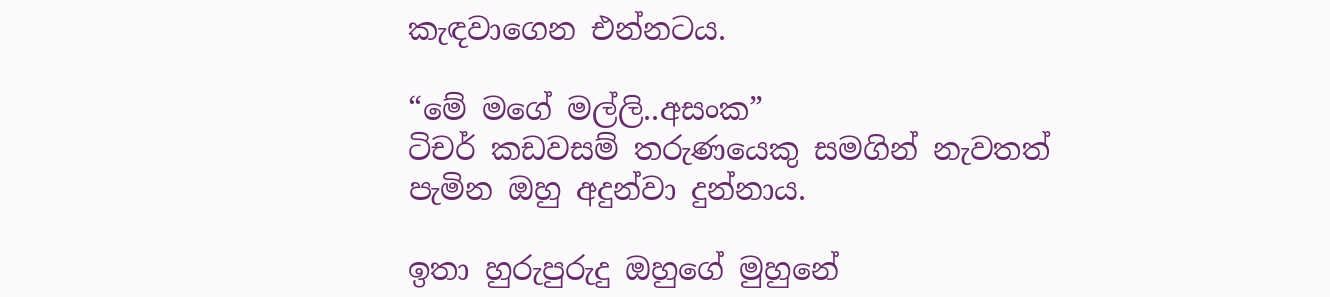කැඳවාගෙන එන්නටය.

“මේ මගේ මල්ලි..අසංක”
ටිචර් කඩවසම් තරුණයෙකු සමගින් නැවතත් පැමින ඔහු අදුන්වා දුන්නාය.

ඉතා හුරුපුරුදු ඔහුගේ මුහුනේ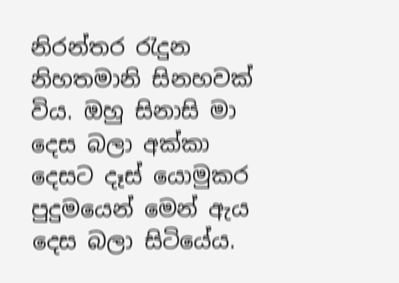නිරන්තර රැදුන නිහතමානි සිනහවක් විය. ඔහු සිනාසි මා දෙස බලා අක්කා දෙසට දෑස් යොමුකර පුදුමයෙන් මෙන් ඇය දෙස බලා සිටියේය.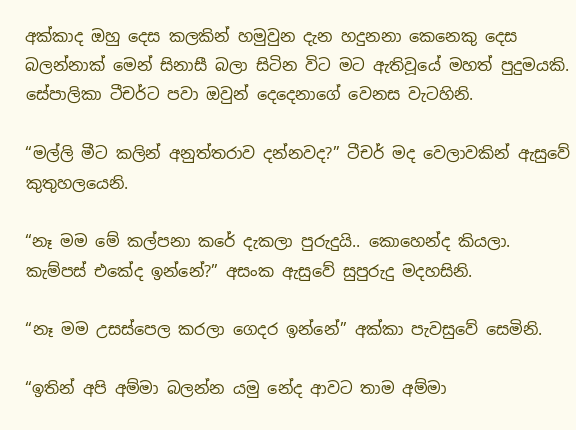අක්කාද ඔහු දෙස කලකින් හමුවුන දැන හදුනනා කෙනෙකු දෙස බලන්නාක් මෙන් සිනාසී බලා සිටින විට මට ඇතිවූයේ මහත් පුදුමයකි. සේපාලිකා ටීචර්ට පවා ඔවුන් දෙදෙනාගේ වෙනස වැටහිනි.

“මල්ලි මීට කලින් අනුත්තරාව දන්නවද?” ටීචර් මද වෙලාවකින් ඇසුවේ කුතුහලයෙනි.

“නෑ මම මේ කල්පනා කරේ දැකලා පුරුදුයි.. කොහෙන්ද කියලා. කැම්පස් එකේද ඉන්නේ?” අසංක ඇසුවේ සුපුරුදු මදහසිනි.

“නෑ මම උසස්පෙල කරලා ගෙදර ඉන්නේ” අක්කා පැවසුවේ සෙමිනි.

“ඉතින් අපි අම්මා බලන්න යමු නේද ආවට තාම අම්මා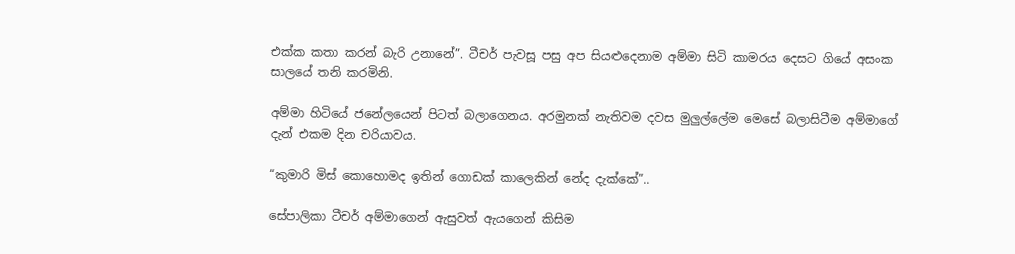එක්ක කතා කරන් බැරි උනානේ”. ටීචර් පැවසූ පසු අප සියළුදෙනාම අම්මා සිටි කාමරය දෙසට ගියේ අසංක සාලයේ තනි කරමිනි.

අම්මා හිටියේ ජනේලයෙන් පිටත් බලාගෙනය. අරමුනක් නැතිවම දවස මුලුල්ලේම මෙසේ බලාසිටීම අම්මාගේ දැන් එකම දින චරියාවය.

“කුමාරි මිස් කොහොමද ඉතින් ගොඩක් කාලෙකින් නේද දැක්කේ”..

සේපාලිකා ටීචර් අම්මාගෙන් ඇසුවත් ඇයගෙන් කිසිම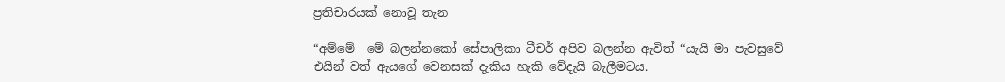ප්‍ර‍තිචාරයක් නොවූ තැන

“අම්මේ  මේ බලන්නකෝ සේපාලිකා ටීචර් අපිව බලන්න ඇවිත් “යැයි මා පැවසුවේ එයින් වත් ඇයගේ වෙනසක් දැකිය හැකි වේදැයි බැලීමටය.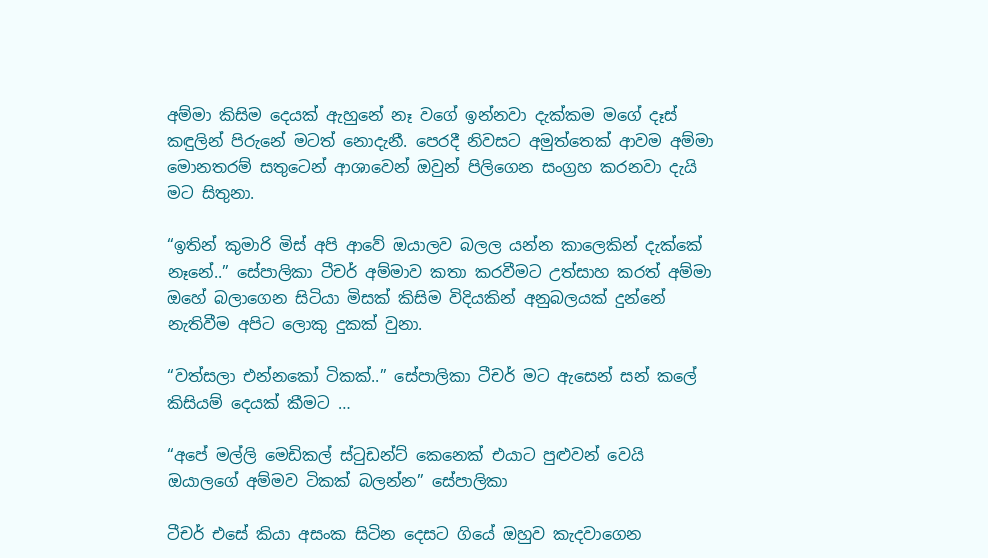අම්මා කිසිම දෙයක් ඇහුනේ නෑ වගේ ඉන්නවා දැක්කම මගේ දෑස් කඳුලින් පිරුනේ මටත් නොදැනී. පෙරදී නිවසට අමුත්තෙක් ආවම අම්මා මොනතරම් සතුටෙන් ආශාවෙන් ඔවුන් පිලිගෙන සංග්‍රහ කරනවා දැයි මට සිතුනා.

“ඉතින් කුමාරි මිස් අපි ආවේ ඔයාලව බලල යන්න කාලෙකින් දැක්කේ නෑනේ..” සේපාලිකා ටීචර් අම්මාව කතා කරවීමට උත්සාහ කරත් අම්මා ඔහේ බලාගෙන සිටියා මිසක් කිසිම විදියකින් අනුබලයක් දුන්නේ නැතිවීම අපිට ලොකු දුකක් වුනා.

“වත්සලා එන්නකෝ ටිකක්..” සේපාලිකා ටීචර් මට ඇසෙන් සන් කලේ කිසියම් දෙයක් කීමට …

“අපේ මල්ලි මෙඩිකල් ස්ටුඩන්ට් කෙනෙක් එයාට පුළුවන් වෙයි ඔයාලගේ අම්මව ටිකක් බලන්න” සේපාලිකා

ටීචර් එසේ කියා අසංක සිටින දෙසට ගියේ ඔහුව කැදවාගෙන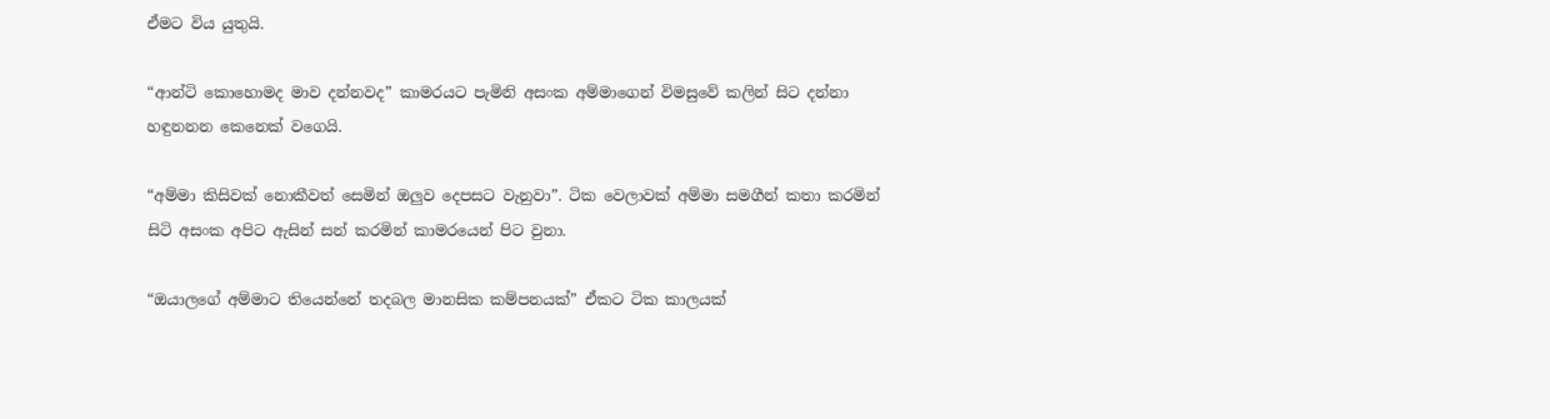ඒමට විය යුතුයි.

“ආන්ටි කොහොමද මාව දන්නවද” කාමරයට පැමිනි අසංක අම්මාගෙන් විමසුවේ කලින් සිට දන්නා හඳුනනන කෙනෙක් වගෙයි.

“අම්මා කිසිවක් නොකීවත් සෙමින් ඔලුව දෙපසට වැනුවා”. ටික වෙලාවක් අම්මා සමගීන් කතා කරමින් සිටි අසංක අපිට ඇසින් සන් කරමින් කාමරයෙන් පිට වුනා.

“ඔයාලගේ අම්මාට තියෙන්නේ තදබල මානසික කම්පනයක්” ඒකට ටික කාලයක්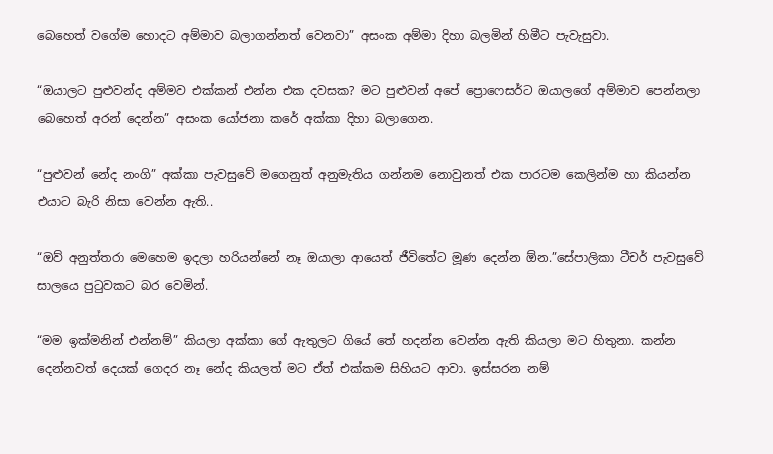බෙහෙත් වගේම හොදට අම්මාව බලාගන්නත් වෙනවා” අසංක අම්මා දිහා බලමින් හිමීට පැවැසුවා.

“ඔයාලට පුළුවන්ද අම්මව එක්කන් එන්න එක දවසක? මට පුළුවන් අපේ ප්‍රොෆෙසර්ට ඔයාලගේ අම්මාව පෙන්නලා බෙහෙත් අරන් දෙන්න” අසංක යෝජනා කරේ අක්කා දිහා බලාගෙන.

“පුළුවන් නේද නංගි” අක්කා පැවසුවේ මගෙනුත් අනුමැතිය ගන්නම නොවුනත් එක පාරටම කෙලින්ම හා කියන්න එයාට බැරි නිසා වෙන්න ඇති..

“ඔව් අනුත්තරා මෙහෙම ඉදලා හරියන්නේ නෑ ඔයාලා ආයෙත් ජීවිතේට මූණ දෙන්න ඕන.”සේපාලිකා ටීචර් පැවසුවේ සාලයෙ පුටුවකට බර වෙමින්.

“මම ඉක්මනින් එන්නම්” කියලා අක්කා ගේ ඇතුලට ගියේ තේ හදන්න වෙන්න ඇති කියලා මට හිතුනා. කන්න දෙන්නවත් දෙයක් ගෙදර නෑ නේද කියලත් මට ඒත් එක්කම සිහියට ආවා. ඉස්සරන නම්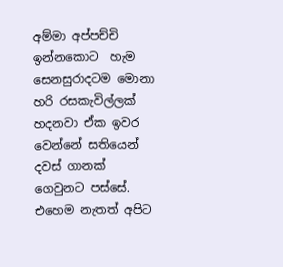අම්මා අප්පච්චි ඉන්නකොට  හැම සෙනසුරාදටම මොනා හරි රසකැවිල්ලක් හදනවා ඒක ඉවර වෙන්නේ සතියෙන් දවස් ගානක් ගෙවුනට පස්සේ. එහෙම නැතත් අපිට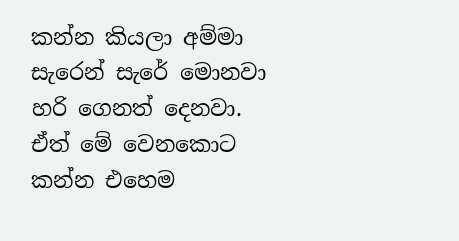කන්න කියලා අම්මා සැරෙන් සැරේ මොනවා හරි ගෙනත් දෙනවා. ඒත් මේ වෙනකොට කන්න එහෙම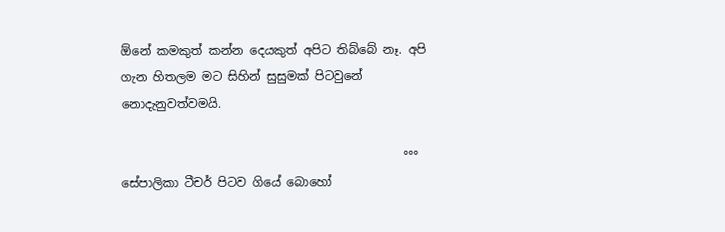ඕනේ කමකුත් කන්න දෙයකුත් අපිට තිබ්බේ නෑ. අපි ගැන හිතලම මට සිහින් සුසුමක් පිටවුනේ නොදැනුවත්වමයි.

                                               °°°
සේපාලිකා ටීචර් පිටව ගියේ බොහෝ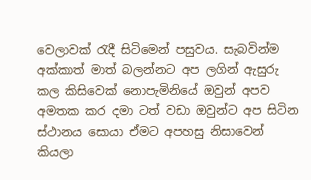වෙලාවක් රැදී සිටිමෙන් පසුවය. සැබවින්ම අක්කාත් මාත් බලන්නට අප ලගින් ඇසුරු කල කිසිවෙක් නොපැමිනියේ ඔවුන් අපව අමතක කර දමා ටත් වඩා ඔවුන්ට අප සිටින ස්ථානය සොයා ඒමට අපහසු නිසාවෙන් කියලා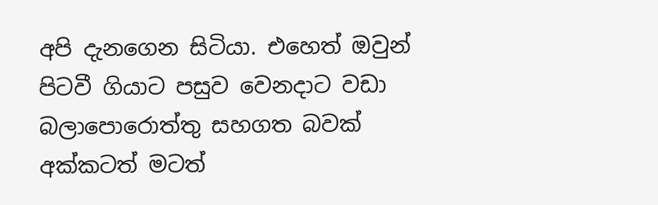අපි දැනගෙන සිටියා. එහෙත් ඔවුන් පිටවී ගියාට පසුව වෙනදාට වඩා බලාපොරොත්තු සහගත බවක් අක්කටත් මටත්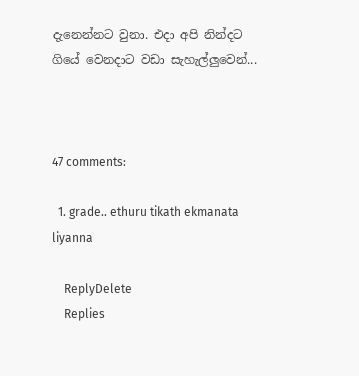දැනෙන්නට වුනා. එදා අපි නින්දට ගියේ වෙනදාට වඩා සැහැල්ලුවෙන්...



47 comments:

  1. grade.. ethuru tikath ekmanata liyanna

    ReplyDelete
    Replies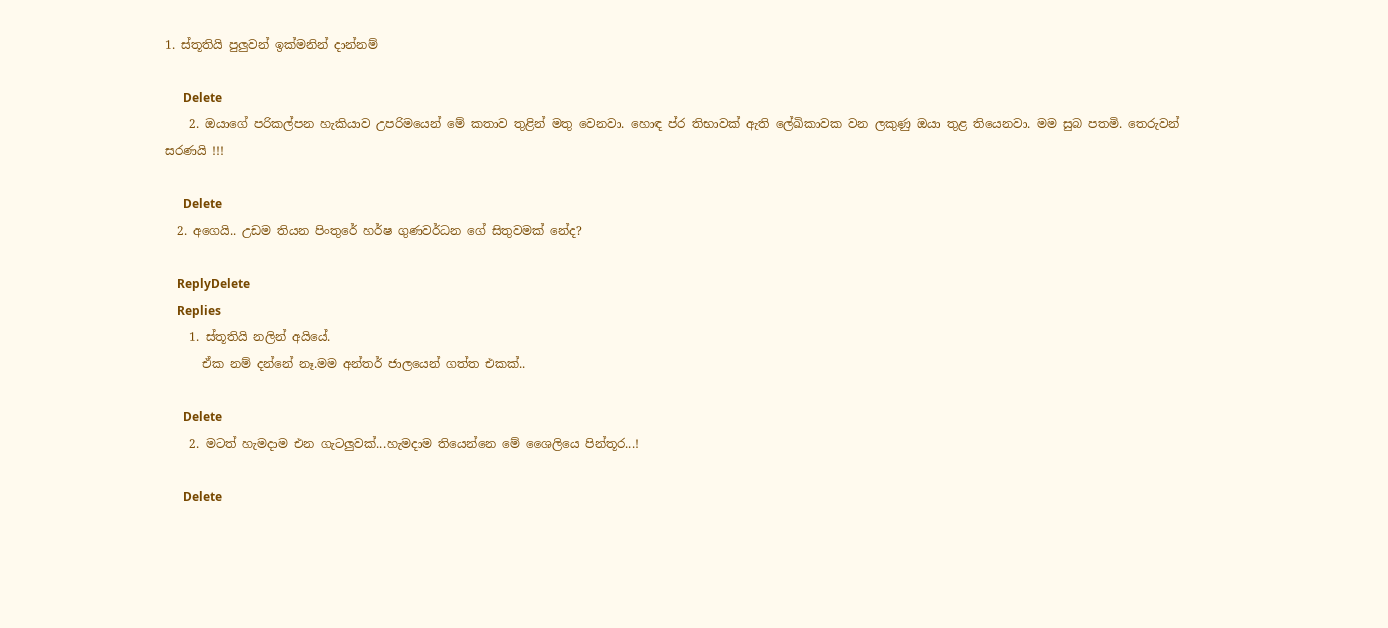1. ස්තූතියි පුලුවන් ඉක්මනින් දාන්නම්

      Delete
    2. ඔයාගේ පරිකල්පන හැකියාව උපරිමයෙන් මේ කතාව තුළින් මතු වෙනවා. හොඳ ප්ර තිභාවක් ඇති ලේඛිකාවක වන ලකුණු ඔයා තුළ තියෙනවා. මම සුබ පතමි. තෙරුවන් සරණයි !!!

      Delete
  2. අගෙයි.. උඩම තියන පිංතුරේ හර්ෂ ගුණවර්ධන ගේ සිතුවමක් නේද?

    ReplyDelete
    Replies
    1. ස්තූතියි නලින් අයියේ.
      ඒක නම් දන්නේ නෑ.මම අන්තර් ජාලයෙන් ගත්ත එකක්..

      Delete
    2. මටත් හැමදාම එන ගැටලුවක්...හැමදාම තියෙන්නෙ මේ ශෛලියෙ පින්තූර...!

      Delete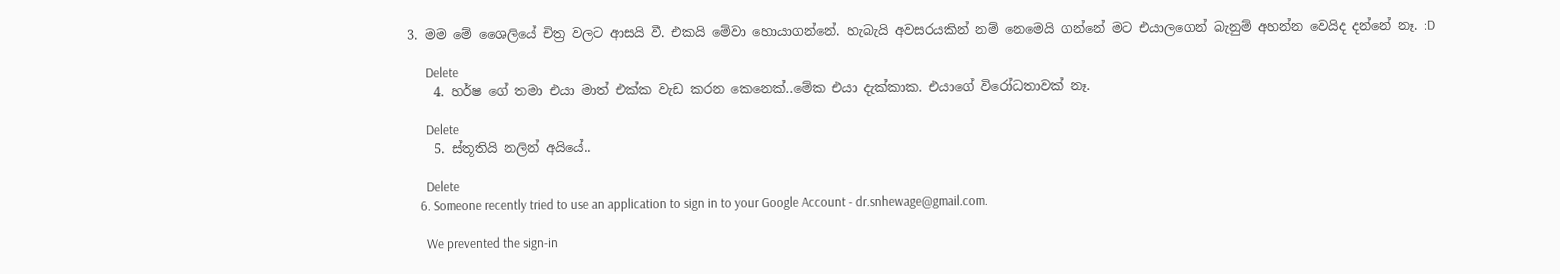3. මම මේ ශෛලියේ චිත්‍ර වලට ආසයි වී. එකයි මේවා හොයාගන්නේ. හැබැයි අවසරයකින් නම් නෙමෙයි ගන්නේ මට එයාලගෙන් බැනුම් අහන්න වෙයිද දන්නේ නෑ. :D

      Delete
    4. හර්ෂ ගේ තමා එයා මාත් එක්ක වැඩ කරන කෙනෙක්..මේක එයා දැක්කාක. එයාගේ විරෝධතාවක් නෑ.

      Delete
    5. ස්තූතියි නලින් අයියේ..

      Delete
    6. Someone recently tried to use an application to sign in to your Google Account - dr.snhewage@gmail.com.

      We prevented the sign-in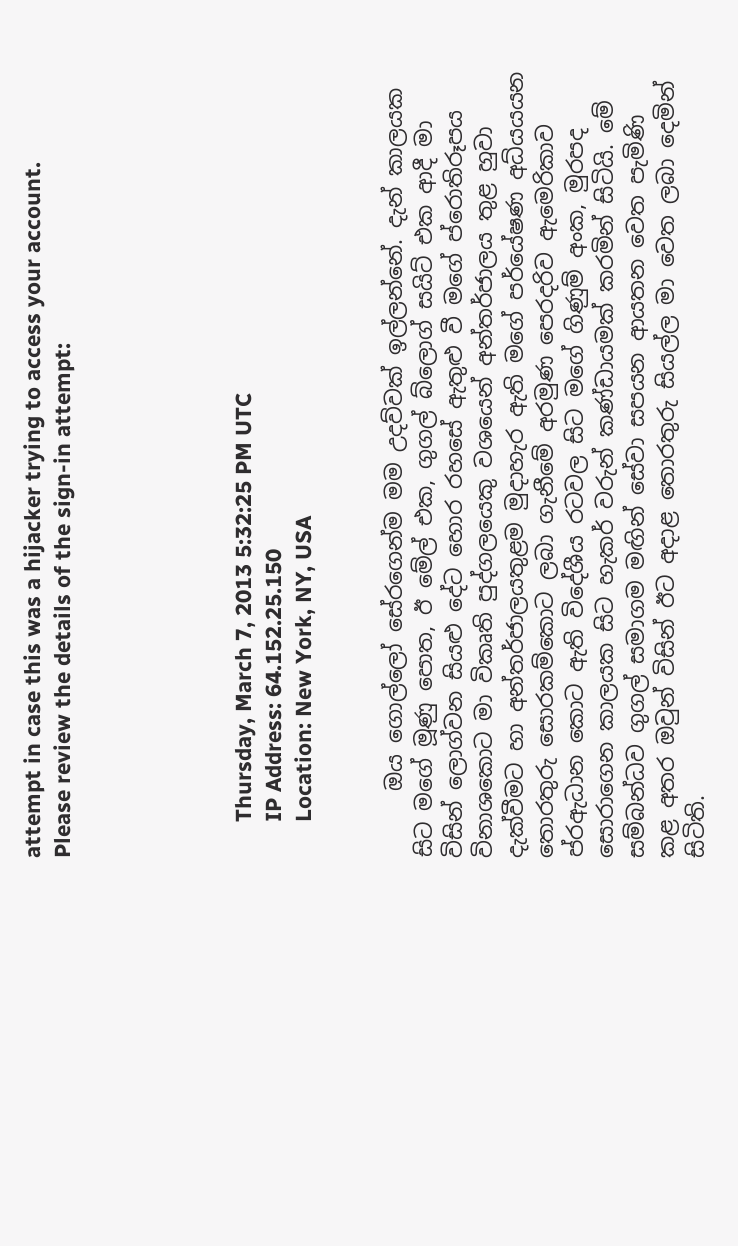attempt in case this was a hijacker trying to access your account. Please review the details of the sign-in attempt:





      Thursday, March 7, 2013 5:32:25 PM UTC
      IP Address: 64.152.25.150
      Location: New York, NY, USA


      ඔය ගොල්ලෝ සේරගෙන්ම මම උදව්වක් ඉල්ලන්නේ. දැන් කාලයක සිට මගේ මූණු පොත, ඊ මේල් එක, ගුගල් බ්ලොග් සයිට් එක ආදී මා විසින් ලොග්වන සියළු දේට හොර රහසේ ඇතුළු වී මගේ ප්රොතිරූපය විනාශකොට මා විකෘති පුද්ගලයෙකු වශයෙන් අන්තර්ජාලය තුළ හුවා දැක්වීමට හා අන්තර්ජාලයතුළම මුදාහැර ඇති මගේ පර්යේෂණ අධ්යයයන තොරතුරු සොරකම්කොට ලබා ගැනීමේ අරමුණ පෙරදරිව ඇමෙරිකාව ප්රඇධාන කොට ඇති විදේශීය රටවල සිට මගේ ගිණුම් අංක, මුරපද සොරාගෙන කාලයක සිට හැකර් වරුන් කණ්ඩායමක් කරමින් සිටියි. මේ සම්බන්ධව ගුගල් සමාගම මඟින් සේවා සපයන ආයතන වෙත පැමිණි කළ අතර ඔවුන් විසින් ඊට අදාළ තොරතුරු සියල්ල මා වෙත ලබා දෙමින් සිටිති.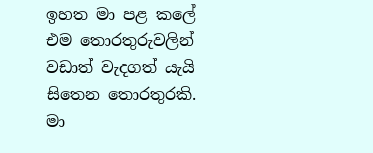ඉහත මා පළ කලේ එම තොරතුරුවලින් වඩාත් වැදගත් යැයි සිතෙන තොරතුරකි. මා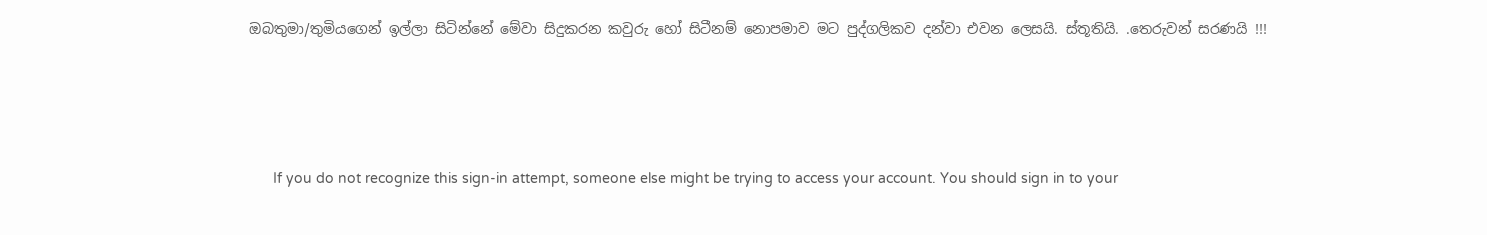ඔබතුමා/තුමියගෙන් ඉල්ලා සිටින්නේ මේවා සිදුකරන කවුරු හෝ සිටීනම් නොපමාව මට පුද්ගලිකව දන්වා එවන ලෙසයි. ස්තූතියි. .තෙරුවන් සරණයි !!!




      If you do not recognize this sign-in attempt, someone else might be trying to access your account. You should sign in to your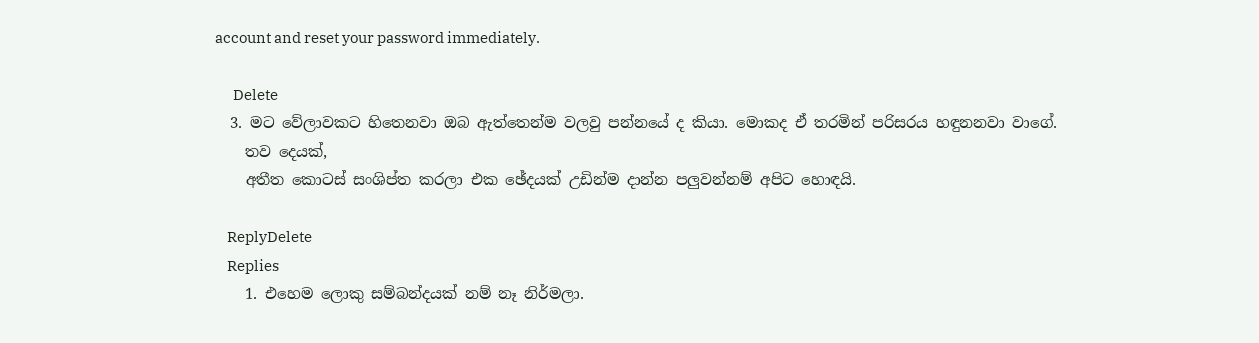account and reset your password immediately.

      Delete
  3. මට වේලාවකට හිතෙනවා ඔබ ඇත්තෙන්ම වලවු පන්නයේ ද කියා. මොකද ඒ තරමින් පරිසරය හඳුනනවා වාගේ.
    තව දෙයක්,
    අතීත කොටස් සංශිප්ත කරලා එක ඡේදයක් උඩින්ම දාන්න පලුවන්නම් අපිට හොඳයි.

    ReplyDelete
    Replies
    1. එහෙම ලොකු සම්බන්දයක් නම් නෑ නිර්මලා.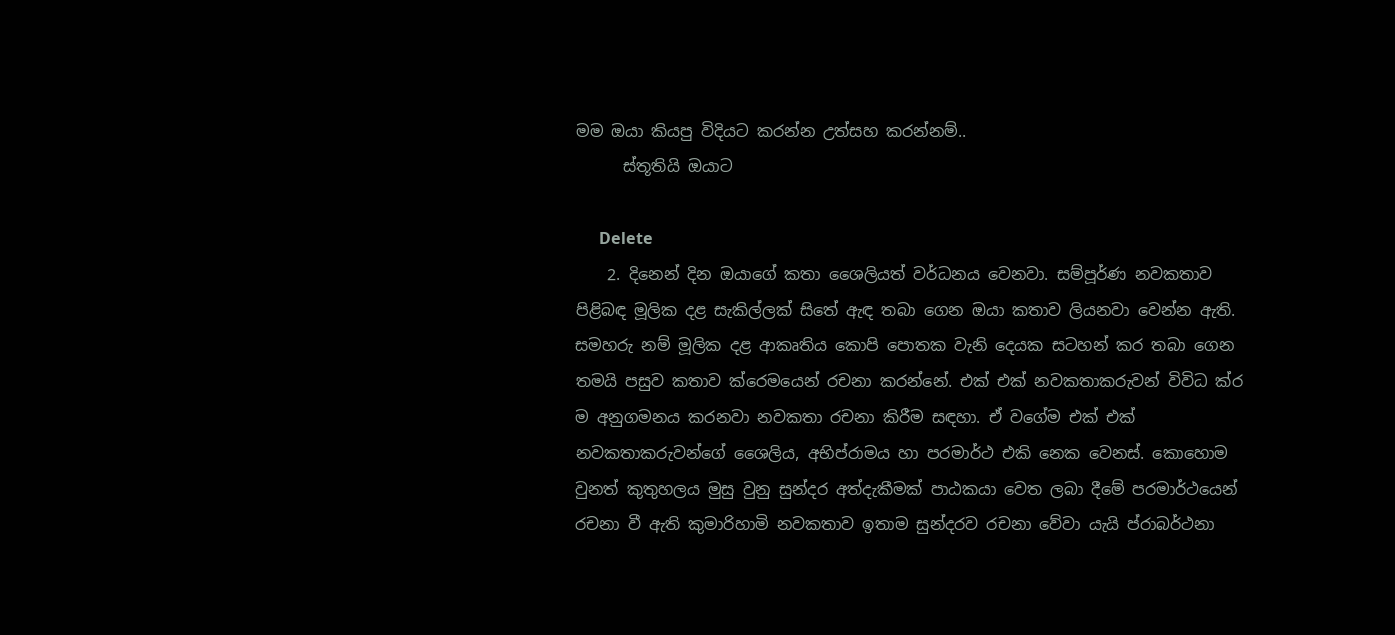මම ඔයා කියපු විදියට කරන්න උත්සහ කරන්නම්..
      ස්තූතියි ඔයාට

      Delete
    2. දිනෙන් දින ඔයාගේ කතා ශෛලියත් වර්ධනය වෙනවා. සම්පූර්ණ නවකතාව පිළිබඳ මූලික දළ සැකිල්ලක් සිතේ ඇඳ තබා ගෙන ඔයා කතාව ලියනවා වෙන්න ඇති. සමහරු නම් මූලික දළ ආකෘතිය කොපි පොතක වැනි දෙයක සටහන් කර තබා ගෙන තමයි පසුව කතාව ක්රෙමයෙන් රචනා කරන්නේ. එක් එක් නවකතාකරුවන් විවිධ ක්ර ම අනුගමනය කරනවා නවකතා රචනා කිරීම සඳහා. ඒ වගේම එක් එක් නවකතාකරුවන්ගේ ශෛලිය, අභිප්රාමය හා පරමාර්ථ එකි නෙක වෙනස්. කොහොම වුනත් කුතුහලය මුසු වුනු සුන්දර අත්දැකීමක් පාඨකයා වෙත ලබා දීමේ පරමාර්ථයෙන් රචනා වී ඇති කුමාරිහාමි නවකතාව ඉතාම සුන්දරව රචනා වේවා යැයි ප්රාබර්ථනා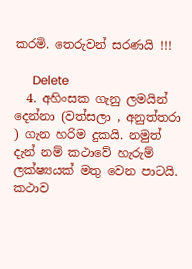කරමි. තෙරුවන් සරණයි !!!

      Delete
  4. අහිංසක ගැනු ලමයින් දෙන්නා (වත්සලා , අනුත්තරා ) ගැන හරිම දුකයි. නමුත් දැන් නම් කථාවේ හැරුම් ලක්ෂ්‍යයක් මතු වෙන පාටයි. කථාව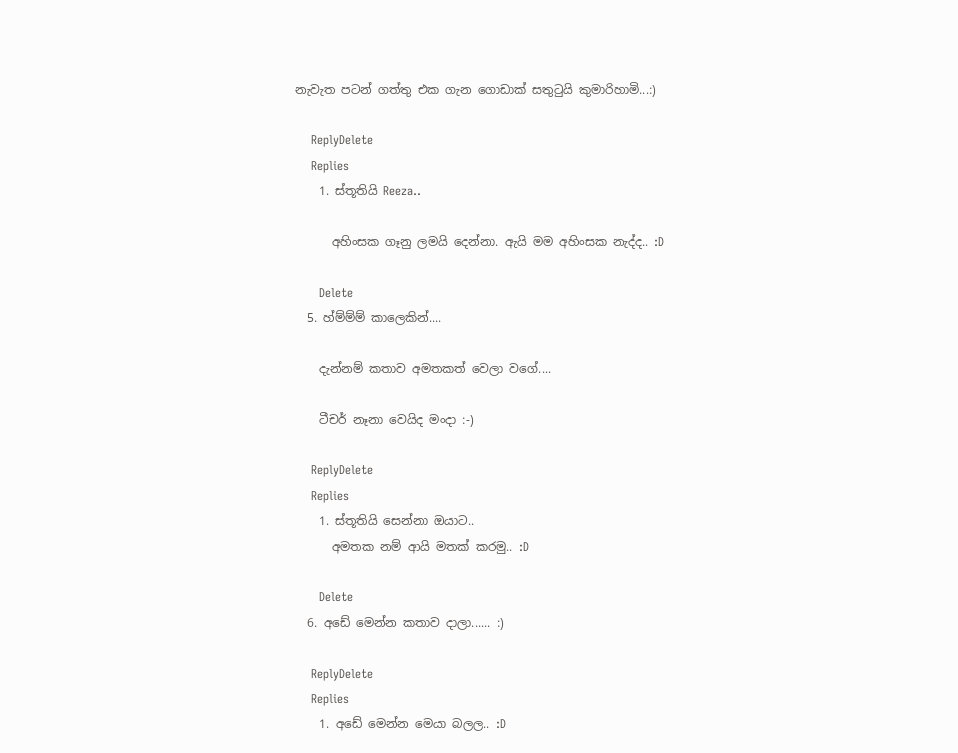නැවැත පටන් ගත්තු එක ගැන ගොඩාක් සතුටුයි කුමාරිහාමි...:)

    ReplyDelete
    Replies
    1. ස්තූතියි Reeza..

      අහිංසක ගෑනු ලමයි දෙන්නා. ඇයි මම අහිංසක නැද්ද.. :D

      Delete
  5. හ්ම්ම්ම් කාලෙකින්....

    දැන්නම් කතාව අමතකත් වෙලා වගේ....

    ටීචර් නෑනා වෙයිද මංදා :-)

    ReplyDelete
    Replies
    1. ස්තූතියි සෙන්නා ඔයාට..
      අමතක නම් ආයි මතක් කරමු.. :D

      Delete
  6. අඩේ මෙන්න කතාව දාලා...... :)

    ReplyDelete
    Replies
    1. අඩේ මෙන්න මෙයා බලල.. :D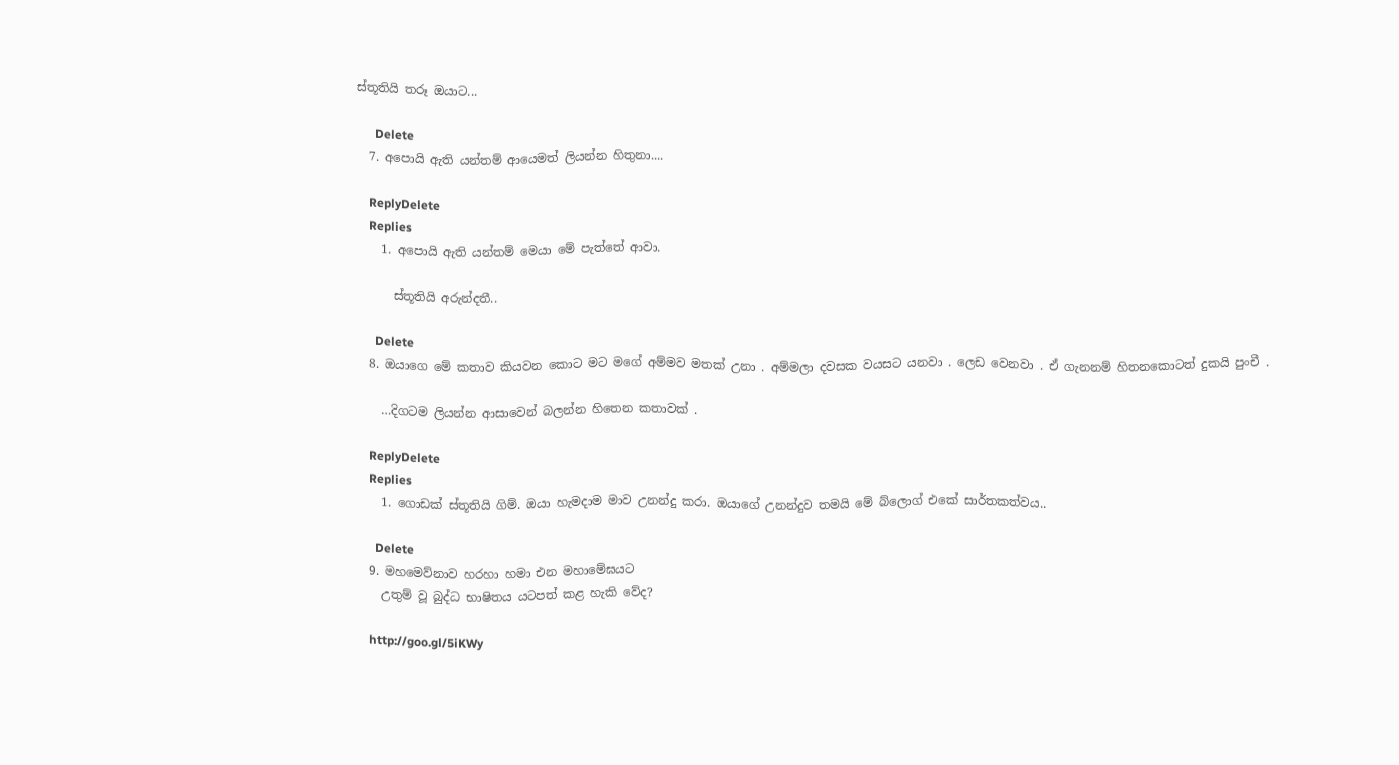ස්තූතියි තරූ ඔයාට...

      Delete
  7. අපොයි ඇති යන්තම් ආයෙමත් ලියන්න හිතුනා....

    ReplyDelete
    Replies
    1. අපොයි ඇති යන්තම් මෙයා මේ පැත්තේ ආවා.

      ස්තූතියි අරුන්දතී..

      Delete
  8. ඔයාගෙ මේ කතාව කියවන කොට මට මගේ අම්මව මතක් උනා . අම්මලා දවසක වයසට යනවා . ලෙඩ වෙනවා . ඒ ගැනනම් හිතනකොටත් දුකයි පුංචී .

    …දිගටම ලියන්න ආසාවෙන් බලන්න හිතෙන කතාවක් .

    ReplyDelete
    Replies
    1. ගොඩක් ස්තූතියි ගිම්. ඔයා හැමදාම මාව උනන්දු කරා. ඔයාගේ උනන්දුව තමයි මේ බ්ලොග් එකේ සාර්තකත්වය..

      Delete
  9. මහමෙව්නාව හරහා හමා එන මහාමේඝයට
    උතුම් වූ බුද්ධ භාෂිතය යටපත් කළ හැකි වේද?

    http://goo.gl/5iKWy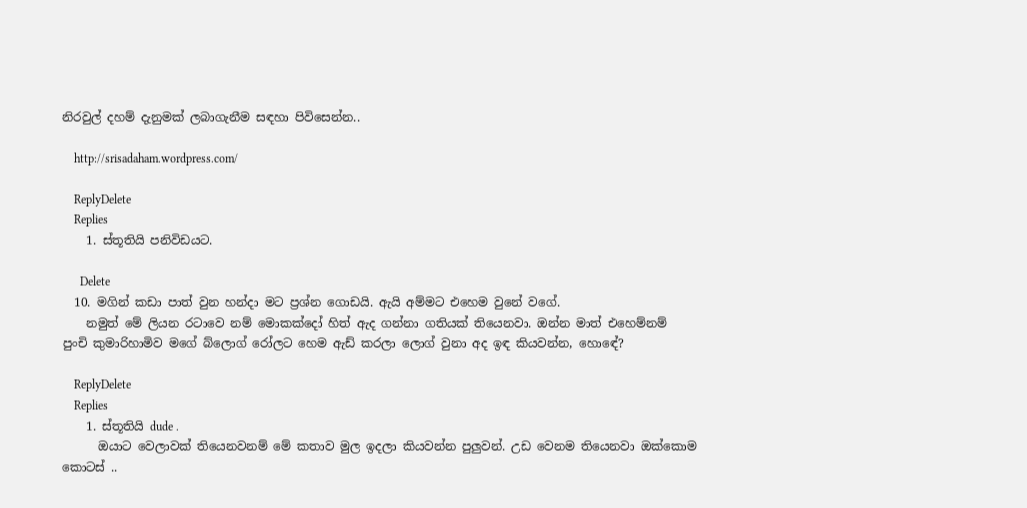නිරවුල් දහම් දැනුමක් ලබාගැනීම සඳහා පිවිසෙන්න..

    http://srisadaham.wordpress.com/

    ReplyDelete
    Replies
    1. ස්තූතියි පනිවිඩයට.

      Delete
  10. මගින් කඩා පාත් වුන හන්දා මට ප්‍රශ්න ගොඩයි. ඇයි අම්මට එහෙම වුනේ වගේ.
    නමුත් මේ ලියන රටාවෙ නම් මොකක්දෝ හිත් ඇද ගන්නා ගතියක් තියෙනවා. ඔන්න මාත් එහෙම්නම් පුංචි කුමාරිහාමිව මගේ බ්ලොග් රෝලට හෙම ඇඩ් කරලා ලොග් වුනා අද ඉඳ කියවන්න, හොඳේ?

    ReplyDelete
    Replies
    1. ස්තූතියි dude .
      ඔයාට වෙලාවක් තියෙනවනම් මේ කතාව මුල ඉදලා කියවන්න පුලුවන්. උඩ වෙනම තියෙනවා ඔක්කොම කොටස් ..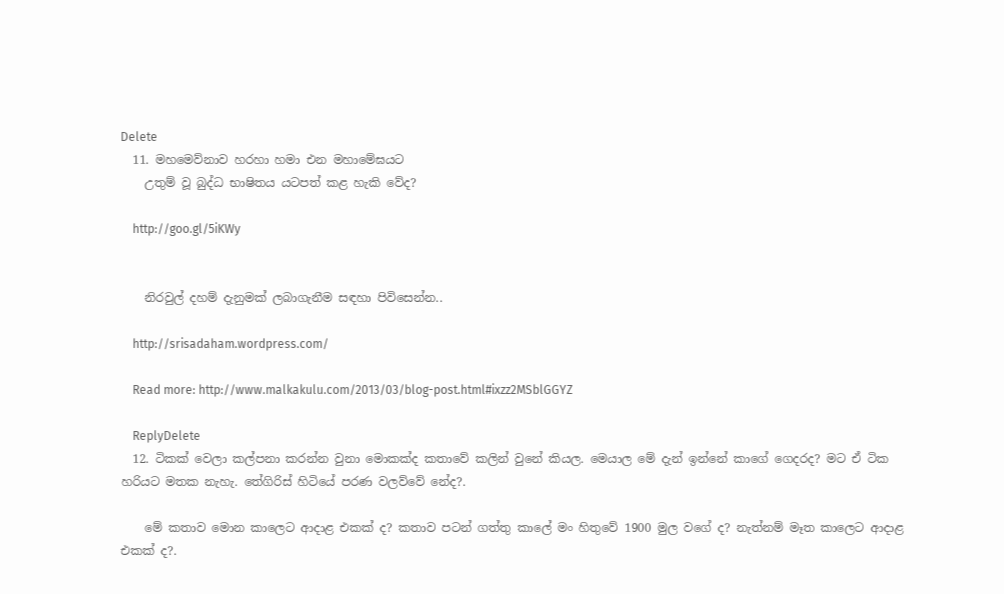Delete
  11. මහමෙව්නාව හරහා හමා එන මහාමේඝයට
    උතුම් වූ බුද්ධ භාෂිතය යටපත් කළ හැකි වේද?

    http://goo.gl/5iKWy


    නිරවුල් දහම් දැනුමක් ලබාගැනීම සඳහා පිවිසෙන්න..

    http://srisadaham.wordpress.com/

    Read more: http://www.malkakulu.com/2013/03/blog-post.html#ixzz2MSblGGYZ

    ReplyDelete
  12. ටිකක් වෙලා කල්පනා කරන්න වුනා මොකක්ද කතාවේ කලින් වුනේ කියල. මෙයාල මේ දැන් ඉන්නේ කාගේ ගෙදරද? මට ඒ ටික හරියට මතක නැහැ. තේගිරිස් හිටියේ පරණ වලව්වේ නේද?.

    මේ කතාව මොන කාලෙට ආදාළ එකක් ද? කතාව පටන් ගත්තු කාලේ මං හිතුවේ 1900 මුල වගේ ද? නැත්නම් මෑත කාලෙට ආදාළ එකක් ද?.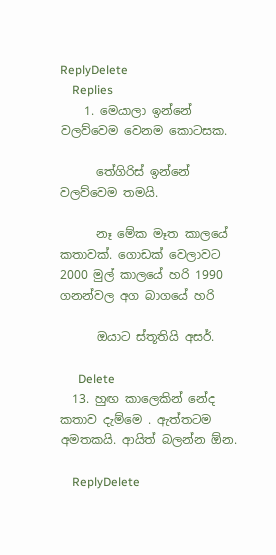ReplyDelete
    Replies
    1. මෙයාලා ඉන්නේ වලව්වෙම වෙනම කොටසක.

      තේගිරිස් ඉන්නේ වලව්වෙම තමයි.

      නෑ මේක මෑත කාලයේ කතාවක්. ගොඩක් වෙලාවට 2000 මුල් කාලයේ හරි 1990 ගනන්වල අග බාගයේ හරි

      ඔයාට ස්තූතියි අසර්.

      Delete
  13. හුඟ කාලෙකින් නේද කතාව දැම්මෙ . ඇත්තටම අමතකයි. ආයිත් බලන්න ඕන.

    ReplyDelete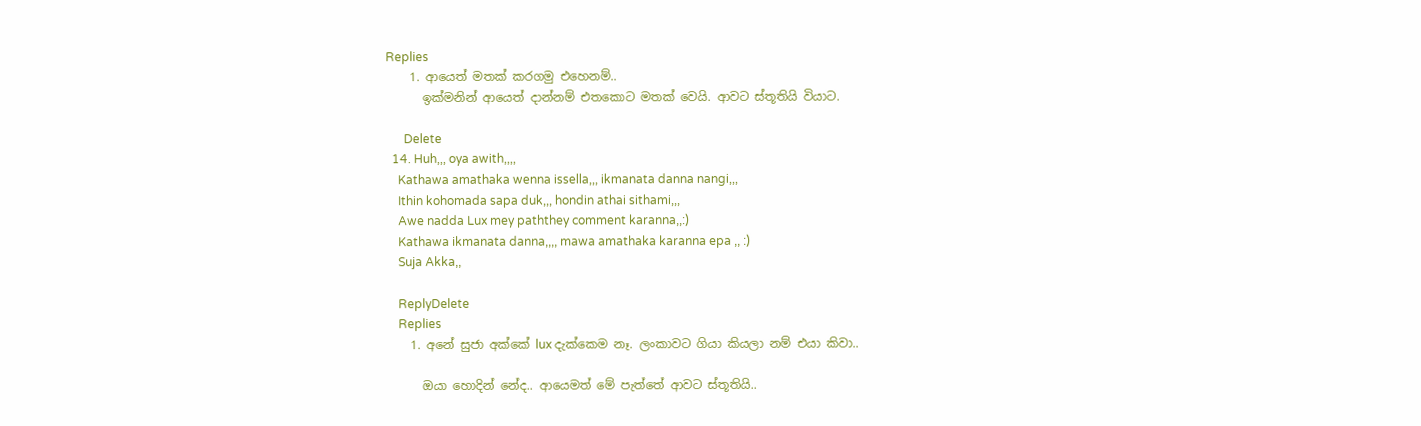Replies
    1. ආයෙත් මතක් කරගමු එහෙනම්..
      ඉක්මනින් ආයෙත් දාන්නම් එතකොට මතක් වෙයි. ආවට ස්තූතියි වි‍යාට.

      Delete
  14. Huh,,, oya awith,,,,
    Kathawa amathaka wenna issella,,, ikmanata danna nangi,,,
    Ithin kohomada sapa duk,,, hondin athai sithami,,,
    Awe nadda Lux mey paththey comment karanna,,:)
    Kathawa ikmanata danna,,,, mawa amathaka karanna epa ,, :)
    Suja Akka,,

    ReplyDelete
    Replies
    1. අනේ සුජා අක්කේ lux දැක්කෙම නෑ. ලංකාවට ගියා කියලා නම් එයා කිවා..

      ඔයා හොදින් නේද.. ආයෙමත් මේ පැත්තේ ආවට ස්තූතියි..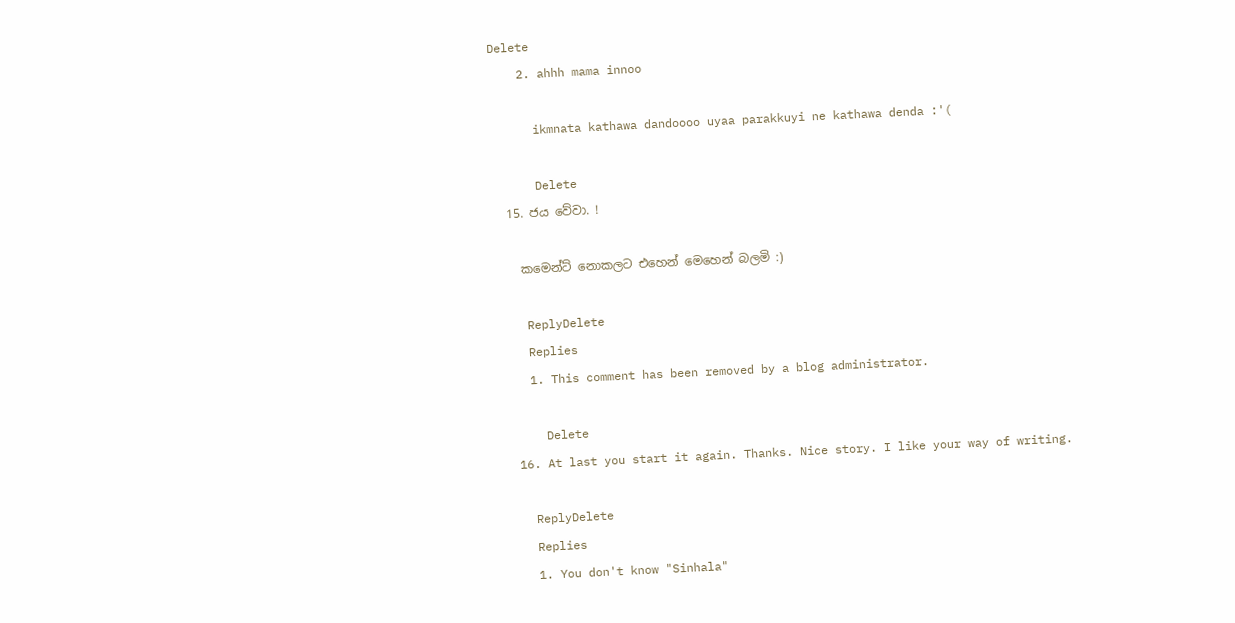Delete
    2. ahhh mama innoo

      ikmnata kathawa dandoooo uyaa parakkuyi ne kathawa denda :'(

      Delete
  15. ජය වේවා. !

    කමෙන්ට් නොකලට එහෙන් මෙහෙන් බලමි :)

    ReplyDelete
    Replies
    1. This comment has been removed by a blog administrator.

      Delete
  16. At last you start it again. Thanks. Nice story. I like your way of writing.

    ReplyDelete
    Replies
    1. You don't know "Sinhala"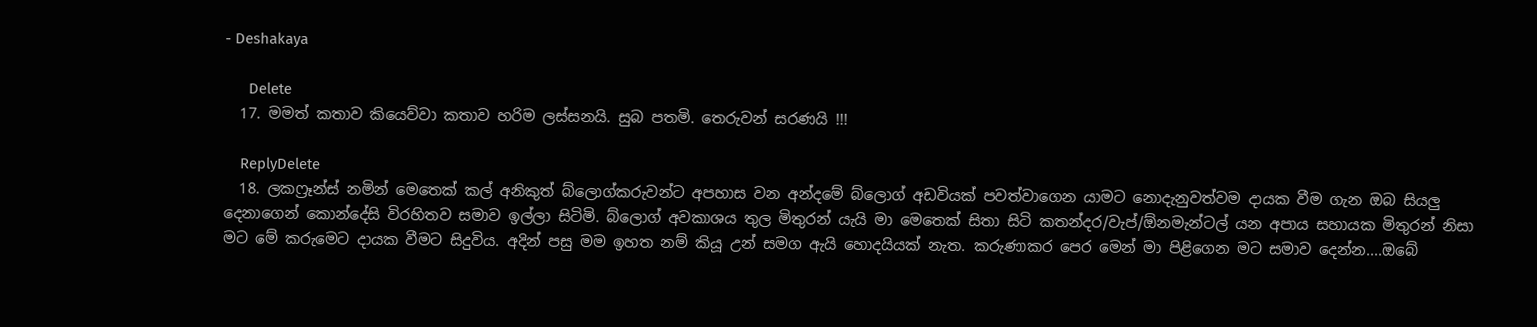- Deshakaya

      Delete
  17. මමත් කතාව කියෙව්වා කතාව හරිම ලස්සනයි. සුබ පතමි. තෙරුවන් සරණයි !!!

    ReplyDelete
  18. ලකෆ්‍රෑන්ස් නමින් මෙතෙක් කල් අනිකුත් බ්ලොග්කරුවන්ට අපහාස වන අන්දමේ බ්ලොග් අඩවියක් පවත්වාගෙන යාමට නොදැනුවත්වම දායක වීම ගැන ඔබ සියලු දෙනාගෙන් කොන්දේසි විරහිතව සමාව ඉල්ලා සිටිමි. බ්ලොග් අවකාශය තුල මිතුරන් යැයි මා මෙතෙක් සිතා සිටි කතන්දර/වැප්/ඕනමැන්ටල් යන අපාය සහායක මිතුරන් නිසා මට මේ කරුමෙට දායක වීමට සිදුවිය. අදින් පසු මම ඉහත නම් කියූ උන් සමග ඇයි හොදයියක් නැත. කරුණාකර පෙර මෙන් මා පිළිගෙන මට සමාව දෙන්න....ඔබේ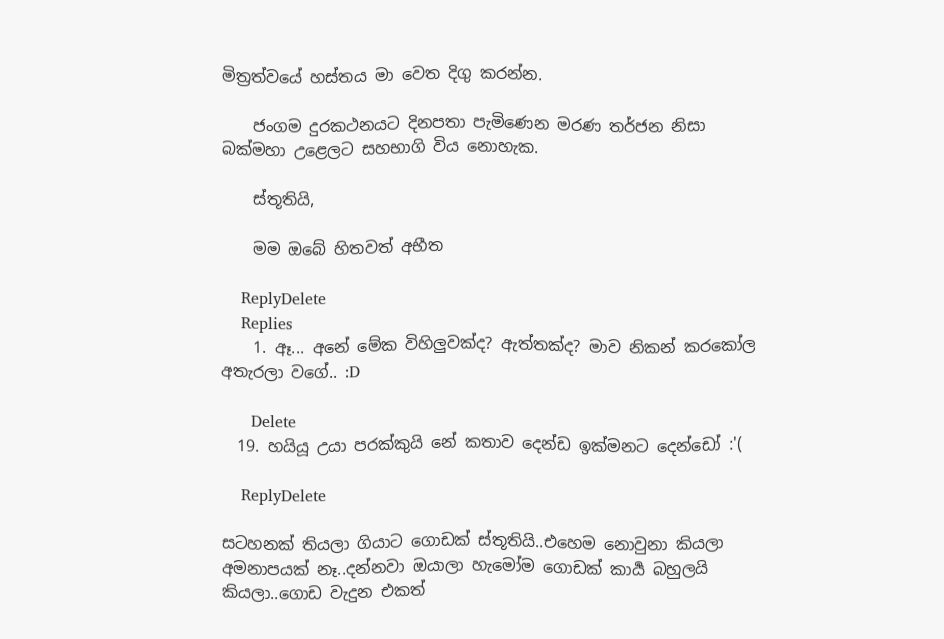මිත්‍රත්වයේ හස්තය මා වෙත දිගු කරන්න.

    ජංගම දුරකථනයට දිනපතා පැමිණෙන මරණ තර්ජන නිසා බක්මහා උළෙලට සහභාගි විය නොහැක.

    ස්තූතියි,

    මම ඔබේ හිතවත් අභීත

    ReplyDelete
    Replies
    1. ඈ... අනේ මේක විහිලුවක්ද? ඇත්තක්ද? මාව නිකන් කරකෝල අතැරලා වගේ.. :D

      Delete
  19. හයියූ උයා පරක්කුයි නේ කතාව දෙන්ඩ ඉක්මනට දෙන්ඩෝ :'(

    ReplyDelete

සටහනක් තියලා ගියාට ගොඩක් ස්තූතියි..එහෙම නොවුනා කියලා අමනාපයක් නෑ..දන්නවා ඔයාලා හැමෝම ගොඩක් කාර්‍ය බහුලයි කියලා..ගොඩ වැදුන එකත්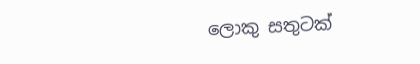ලොකු සතුටක්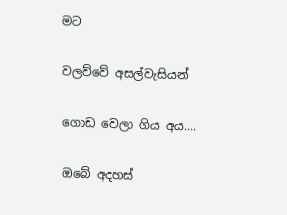මට

වලව්වේ අසල්වැසියන්

ගොඩ වෙලා ගිය අය....

ඔබේ අදහස්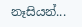නෑසියන්...